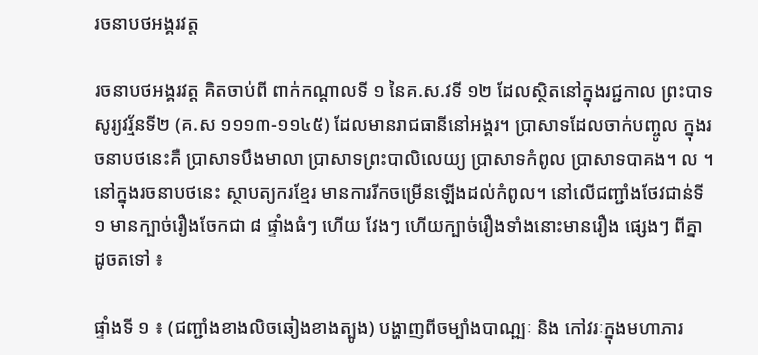រចនាបថអង្គរវត្ត

រចនាបថអង្គរវត្ដ គិតចាប់ពី ពាក់កណ្ដាលទី ១ នៃគ.ស.វទី ១២ ដែលស្ថិតនៅក្នុងរជ្ជកាល ព្រះបាទសូរ្យវរ្ម័នទី២ (គ.ស ១១១៣-១១៤៥) ដែលមានរាជធានីនៅអង្គរ។ ប្រាសាទដែលចាក់បញ្ចូល ក្នុងរចនាបថនេះគឺ ប្រាសាទបឹងមាលា ប្រាសាទព្រះបាលិលេយ្យ ប្រាសាទកំពូល ប្រាសាទបាគង។ ល ។ នៅក្នុងរចនាបថនេះ ស្ថាបត្យករខ្មែរ មានការរីកចម្រើនឡើងដល់កំពូល។ នៅលើជញ្ជាំងថែវជាន់ទី ១ មានក្បាច់រឿងចែកជា ៨ ផ្ទាំងធំៗ ហើយ វែងៗ ហើយក្បាច់រឿងទាំងនោះមានរឿង ផ្សេងៗ ពីគ្នាដូចតទៅ ៖

ផ្ទាំងទី ១ ៖ (ជញ្ជាំងខាងលិចឆៀងខាងត្បូង) បង្ហាញពីចម្បាំងបាណ្ឍៈ និង កៅវរៈក្នុងមហាភារ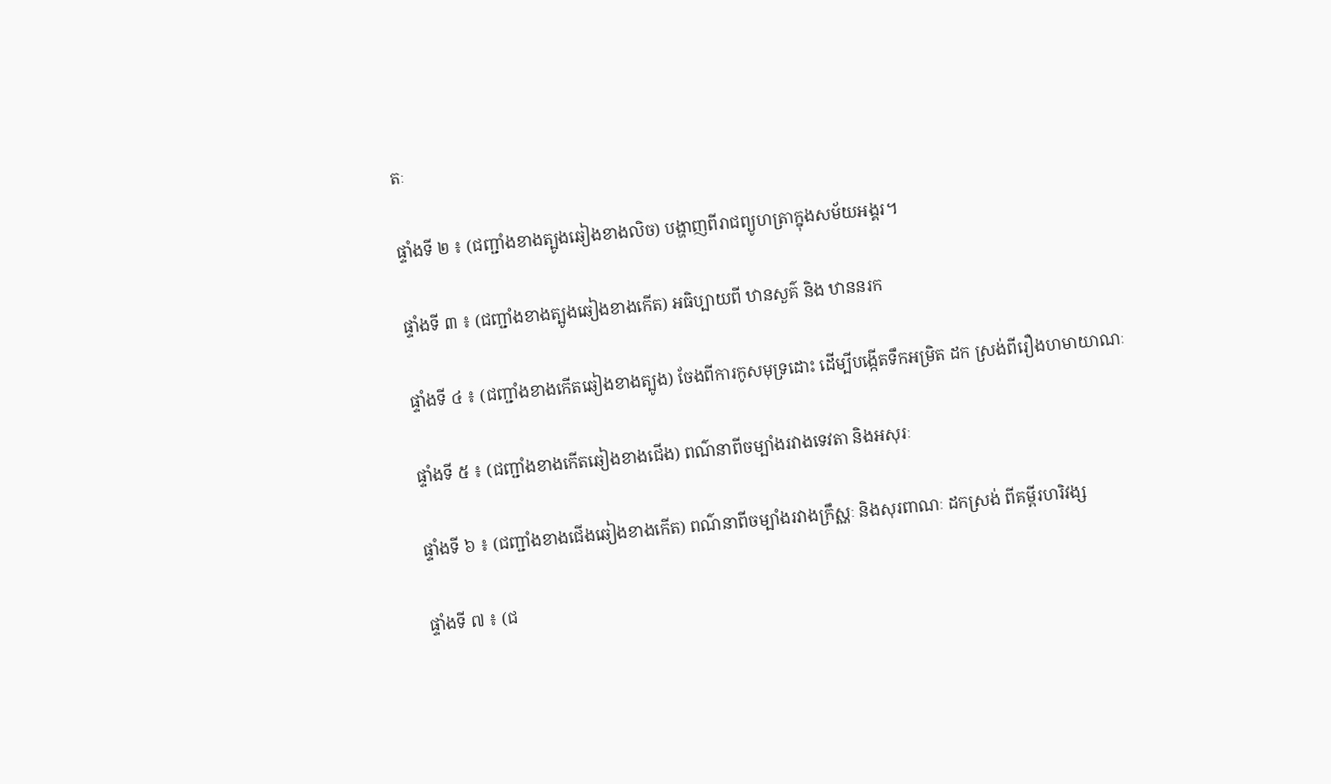តៈ

ផ្ទាំងទី ២ ៖ (ជញ្ជាំងខាងត្បូងឆៀងខាងលិច) បង្ហាញពីរាជព្យូហត្រាក្នុងសម័យអង្គរ។

ផ្ទាំងទី ៣ ៖ (ជញ្ជាំងខាងត្បូងឆៀងខាងកើត) អធិប្បាយពី ឋានសួគ៌ និង ឋាននរក

ផ្ទាំងទី ៤ ៖ (ជញ្ជាំងខាងកើតឆៀងខាងត្បូង) ចែងពីការកូសមុទ្រដោះ ដើម្បីបង្កើតទឹកអម្រិត ដក ស្រង់ពីរឿងហមាយាណៈ

ផ្ទាំងទី ៥ ៖ (ជញ្ជាំងខាងកើតឆៀងខាងជើង) ពណ៌នាពីចម្បាំងរវាងទេវតា និងអសុរៈ

ផ្ទាំងទី ៦ ៖ (ជញ្ជាំងខាងជើងឆៀងខាងកើត) ពណ៌នាពីចម្បាំងរវាងក្រឹស្ណៈ និងសុរពាណៈ ដកស្រង់ ពីគម្ពីរហរិវង្ស

ផ្ទាំងទី ៧ ៖ (ជ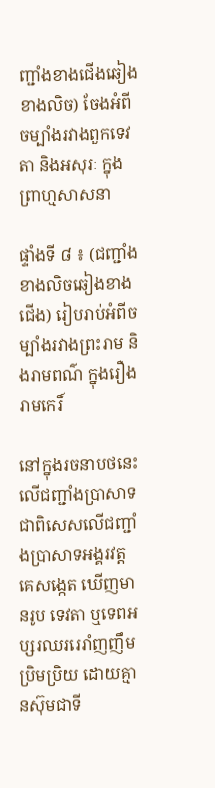ញ្ជាំងខាងជើងឆៀងខាងលិច) ចែងអំពីចម្បាំងរវាងពួកទេវតា និងអសុរៈ ក្នុងព្រាហ្មសាសនា

ផ្ទាំងទី ៨ ៖ (ជញ្ជាំងខាងលិចឆៀងខាងជើង) រៀបរាប់អំពីចម្បាំងរវាងព្រះរាម និងរាមពណ៌ ក្នុងរឿងរាមកេរិ៍

នៅក្នុងរចនាបថនេះ លើជញ្ជាំងប្រាសាទ ជាពិសេសលើជញ្ជាំងប្រាសាទអង្គរវត្ដ គេសង្កេត ឃើញមានរូប ទេវតា ឬទេពអប្សរឈររេរាំញញឹមប្រិមប្រិយ ដោយគ្មានស៊ុមជាទី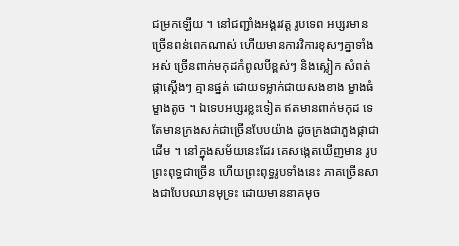ជម្រកឡើយ ។ នៅជញ្ជាំងអង្គរវត្ដ រូបទេព អប្សរមានច្រើនពន់ពេកណាស់ ហើយមានការវិការខុសៗគ្នាទាំងអស់ ច្រើនពាក់មកុដកំពូលបីខ្ពស់ៗ និងស្លៀក សំពត់ផ្កាស្ដើងៗ គ្មានផ្នត់ ដោយទម្លាក់ជាយសងខាង ម្ខាងធំ ម្ខាងតូច ។ ឯទេបអប្សរខ្លះទៀត ឥតមានពាក់មកុដ ទេ តែមានក្រងសក់ជាច្រើនបែបយ៉ាង ដូចក្រងជាភួងផ្កាជាដើម ។ នៅក្នុងសម័យនេះដែរ គេសង្កេតឃើញមាន រូបព្រះពុទ្ធជាច្រើន ហើយព្រះពុទ្ធរូបទាំងនេះ ភាគច្រើនសាងជាបែបឈានមុទ្រះ ដោយមាននាគមុច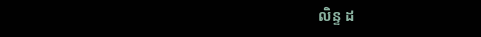លិន្ទ ដ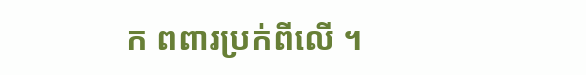ក ពពារប្រក់ពីលើ ។